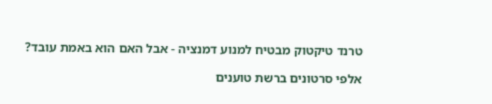טרנד טיקטוק מבטיח למנוע דמנציה - אבל האם הוא באמת עובד?

אלפי סרטונים ברשת טוענים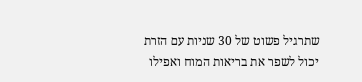שתרגיל פשוט של 30 שניות עם הזרת יכול לשפר את בריאות המוח ואפילו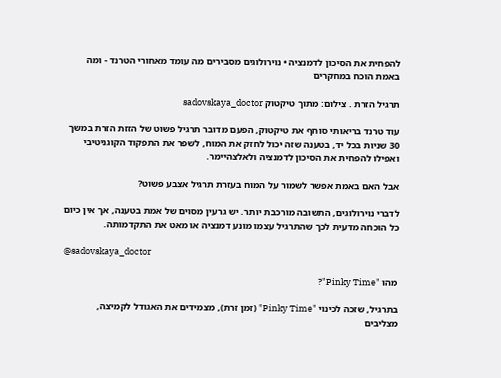להפחית את הסיכון לדמנציה • נוירולוגים מסבירים מה עומד מאחורי הטרנד - ומה באמת הוכח במחקרים

תרגיל הזרת . צילום: מתוך טיקטוק sadovskaya_doctor

עוד טרנד בריאותי סוחף את טיקטוק, הפעם מדובר תרגיל פשוט של הזזת הזרת במשך 30 שניות בכל יד, בטענה שזה יכול לחזק את המוח, לשפר את התפקוד הקוגניטיבי ואפילו להפחית את הסיכון לדמנציה ולאלצהיימר.

אבל האם באמת אפשר לשמור על המוח בעזרת תרגיל אצבע פשוט?

לדברי נוירולוגים, התשובה מורכבת יותר. יש גרעין מסוים של אמת בטענה, אך אין כיום כל הוכחה מדעית לכך שהתרגיל עצמו מונע דמנציה או מאט את התקדמותה.

@sadovskaya_doctor

מהו "Pinky Time"?

בתרגיל, שזכה לכינוי "Pinky Time" (זמן זרת), מצמידים את האגודל לקמיצה, מצליבים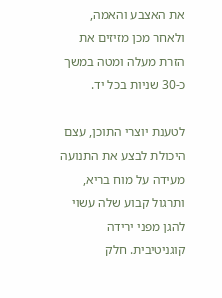את האצבע והאמה, ולאחר מכן מזיזים את הזרת מעלה ומטה במשך כ-30 שניות בכל יד.

לטענת יוצרי התוכן, עצם היכולת לבצע את התנועה מעידה על מוח בריא, ותרגול קבוע שלה עשוי להגן מפני ירידה קוגניטיבית. חלק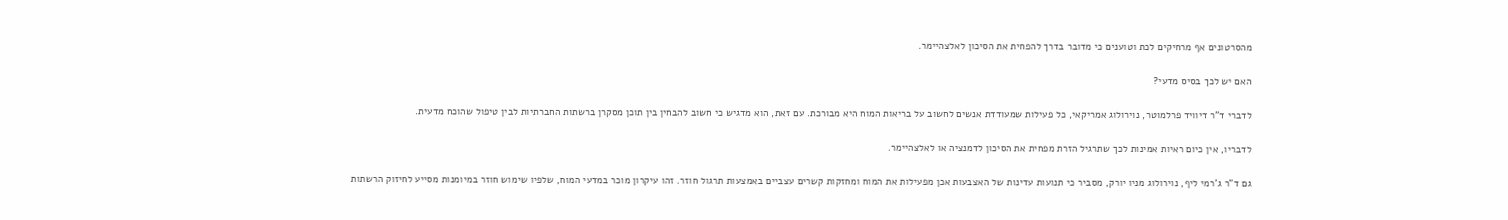מהסרטונים אף מרחיקים לכת וטוענים כי מדובר בדרך להפחית את הסיכון לאלצהיימר.

האם יש לכך בסיס מדעי?

לדברי ד"ר דיוויד פרלמוטר, נוירולוג אמריקאי, כל פעילות שמעודדת אנשים לחשוב על בריאות המוח היא מבורכת. עם זאת, הוא מדגיש כי חשוב להבחין בין תוכן מסקרן ברשתות החברתיות לבין טיפול שהוכח מדעית.

לדבריו, אין כיום ראיות אמינות לכך שתרגיל הזרת מפחית את הסיכון לדמנציה או לאלצהיימר.

גם ד"ר ג'רמי ליף, נוירולוג מניו יורק, מסביר כי תנועות עדינות של האצבעות אכן מפעילות את המוח ומחזקות קשרים עצביים באמצעות תרגול חוזר. זהו עיקרון מוכר במדעי המוח, שלפיו שימוש חוזר במיומנות מסייע לחיזוק הרשתות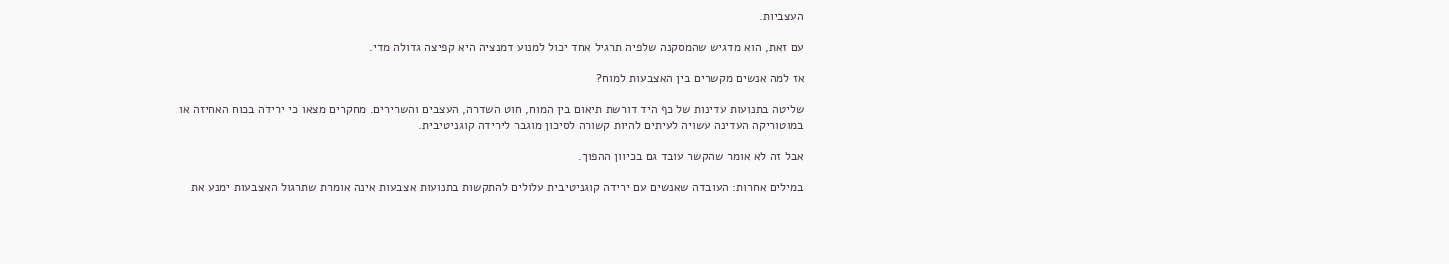העצביות.

עם זאת, הוא מדגיש שהמסקנה שלפיה תרגיל אחד יכול למנוע דמנציה היא קפיצה גדולה מדי.

אז למה אנשים מקשרים בין האצבעות למוח?

שליטה בתנועות עדינות של כף היד דורשת תיאום בין המוח, חוט השדרה, העצבים והשרירים. מחקרים מצאו כי ירידה בכוח האחיזה או במוטוריקה העדינה עשויה לעיתים להיות קשורה לסיכון מוגבר לירידה קוגניטיבית.

אבל זה לא אומר שהקשר עובד גם בכיוון ההפוך.

במילים אחרות: העובדה שאנשים עם ירידה קוגניטיבית עלולים להתקשות בתנועות אצבעות אינה אומרת שתרגול האצבעות ימנע את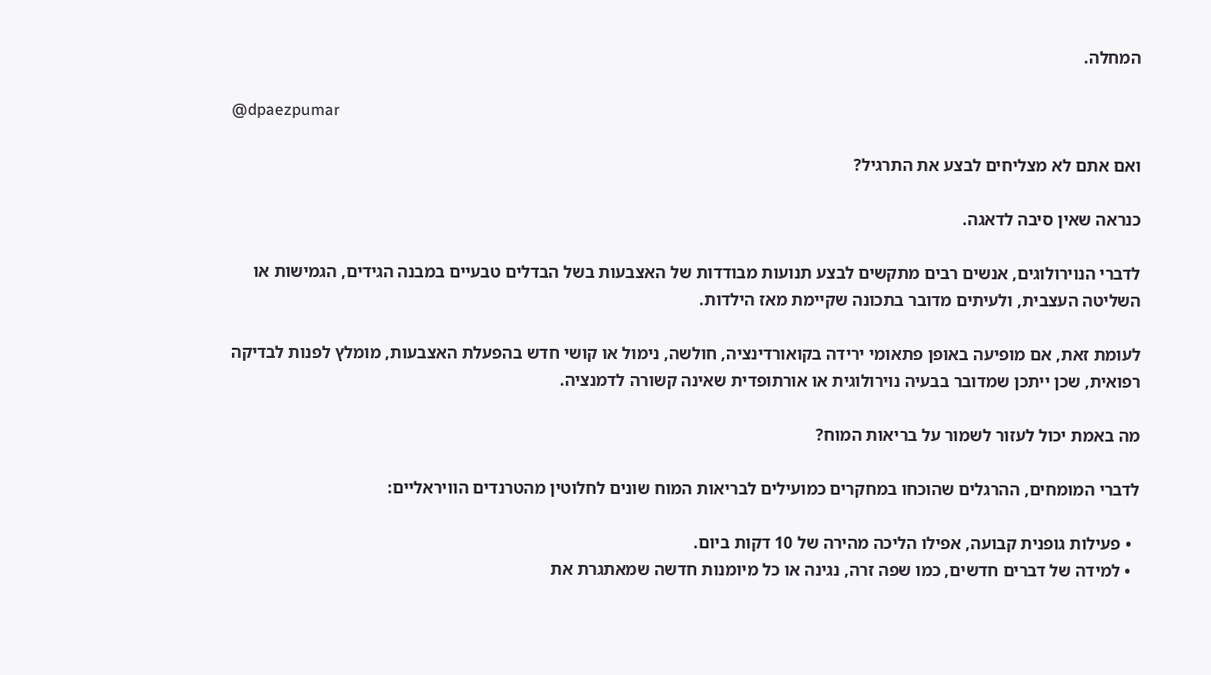המחלה.

@dpaezpumar

ואם אתם לא מצליחים לבצע את התרגיל?

כנראה שאין סיבה לדאגה.

לדברי הנוירולוגים, אנשים רבים מתקשים לבצע תנועות מבודדות של האצבעות בשל הבדלים טבעיים במבנה הגידים, הגמישות או השליטה העצבית, ולעיתים מדובר בתכונה שקיימת מאז הילדות.

לעומת זאת, אם מופיעה באופן פתאומי ירידה בקואורדינציה, חולשה, נימול או קושי חדש בהפעלת האצבעות, מומלץ לפנות לבדיקה רפואית, שכן ייתכן שמדובר בבעיה נוירולוגית או אורתופדית שאינה קשורה לדמנציה.

מה באמת יכול לעזור לשמור על בריאות המוח?

לדברי המומחים, ההרגלים שהוכחו במחקרים כמועילים לבריאות המוח שונים לחלוטין מהטרנדים הוויראליים:

  • פעילות גופנית קבועה, אפילו הליכה מהירה של 10 דקות ביום.
  • למידה של דברים חדשים, כמו שפה זרה, נגינה או כל מיומנות חדשה שמאתגרת את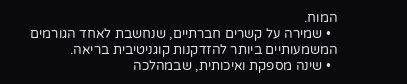המוח.
  • שמירה על קשרים חברתיים, שנחשבת לאחד הגורמים המשמעותיים ביותר להזדקנות קוגניטיבית בריאה.
  • שינה מספקת ואיכותית, שבמהלכה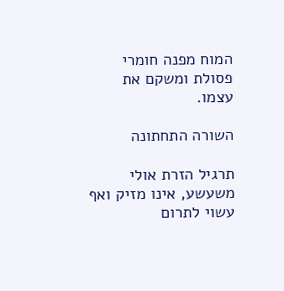המוח מפנה חומרי פסולת ומשקם את עצמו.

השורה התחתונה

תרגיל הזרת אולי משעשע, אינו מזיק ואף עשוי לתרום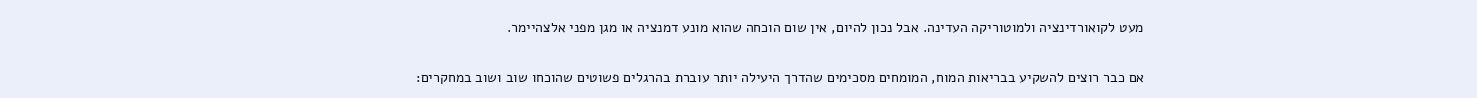מעט לקואורדינציה ולמוטוריקה העדינה. אבל נכון להיום, אין שום הוכחה שהוא מונע דמנציה או מגן מפני אלצהיימר.

אם כבר רוצים להשקיע בבריאות המוח, המומחים מסכימים שהדרך היעילה יותר עוברת בהרגלים פשוטים שהוכחו שוב ושוב במחקרים: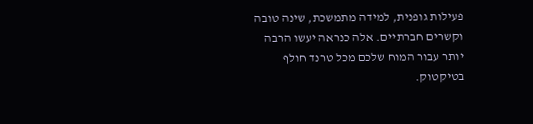פעילות גופנית, למידה מתמשכת, שינה טובה וקשרים חברתיים. אלה כנראה יעשו הרבה יותר עבור המוח שלכם מכל טרנד חולף בטיקטוק.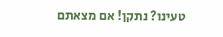טעינו? נתקן! אם מצאתם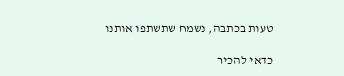טעות בכתבה, נשמח שתשתפו אותנו

כדאי להכיר